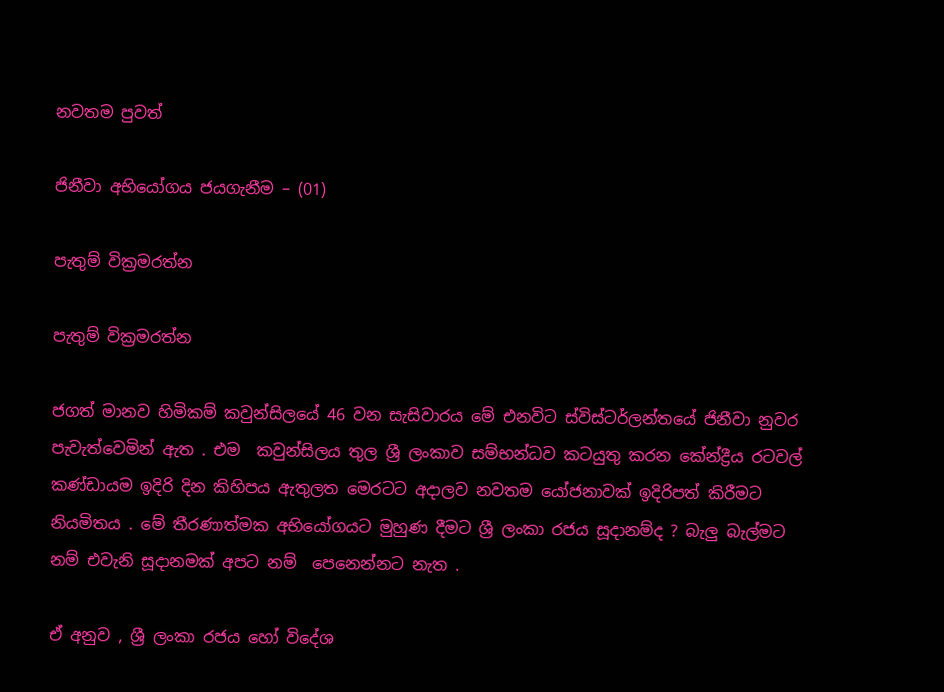නවතම පුවත්

ජිනීවා අභියෝගය ජයගැනීම – (01)

පැතුම් වික්‍රමරත්න

පැතුම් වික්‍රමරත්න

ජගත් මානව හිමිකම් කවුන්සිලයේ 46 වන සැසිවාරය මේ එනවිට ස්විස්ටර්ලන්තයේ ජිනීවා නුවර පැවැත්වෙමින් ඇත . එම  කවුන්සිලය තුල ශ්‍රී ලංකාව සම්භන්ධව කටයුතු කරන කේන්ද්‍රීය රටවල් කණ්ඩායම ඉදිරි දින කිහිපය ඇතුලත මෙරටට අදාලව නවතම යෝජනාවක් ඉදිරිපත් කිරීමට නියමිතය . මේ තීරණාත්මක අභියෝගයට මුහුණ දීමට ශ්‍රී ලංකා රජය සූදානම්ද ? බැලු බැල්මට නම් එවැනි සූදානමක් අපට නම්  පෙනෙන්නට නැත .

ඒ අනුව , ශ්‍රී ලංකා රජය හෝ විදේශ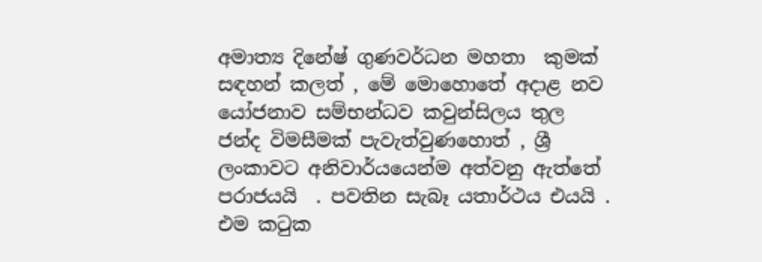අමාත්‍ය දිනේෂ් ගුණවර්ධන මහතා  කුමක් සඳහන් කලත් , මේ මොහොතේ අදාළ නව යෝජනාව සම්භන්ධව කවුන්සිලය තුල  ජන්ද විමසීමක් පැවැත්වුණහොත් , ශ්‍රී ලංකාවට අනිවාර්යයෙන්ම අත්වනු ඇත්තේ පරාජයයි  . පවතින සැබෑ යතාර්ථය එයයි . එම කටුක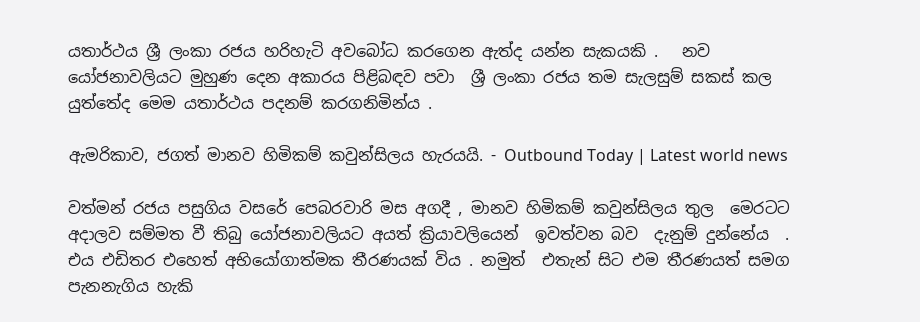යතාර්ථය ශ්‍රී ලංකා රජය හරිහැටි අවබෝධ කරගෙන ඇත්ද යන්න සැකයකි .   නව යෝජනාවලියට මුහුණ දෙන අකාරය පිළිබඳව පවා  ශ්‍රී ලංකා රජය තම සැලසුම් සකස් කල යුත්තේද මෙම යතාර්ථය පදනම් කරගනිමින්ය .

ඇමරිකාව, ජගත් මානව හිමිකම් කවුන්සිලය හැරයයි. - Outbound Today | Latest world news

වත්මන් රජය පසුගිය වසරේ පෙබරවාරි මස අගදී , මානව හිමිකම් කවුන්සිලය තුල  මෙරටට අදාලව සම්මත වී තිබු යෝජනාවලියට අයත් ක්‍රියාවලියෙන්  ඉවත්වන බව  දැනුම් දුන්නේය  .   එය එඩිතර එහෙත් අභියෝගාත්මක තීරණයක් විය . නමුත්  එතැන් සිට එම තීරණයත් සමග   පැනනැගිය හැකි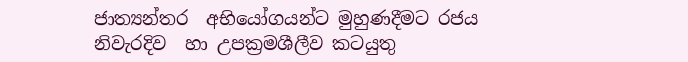ජාත්‍යන්තර  අභියෝගයන්ට මුහුණදීමට රජය  නිවැරදිව  හා උපක්‍රමශීලීව කටයුතු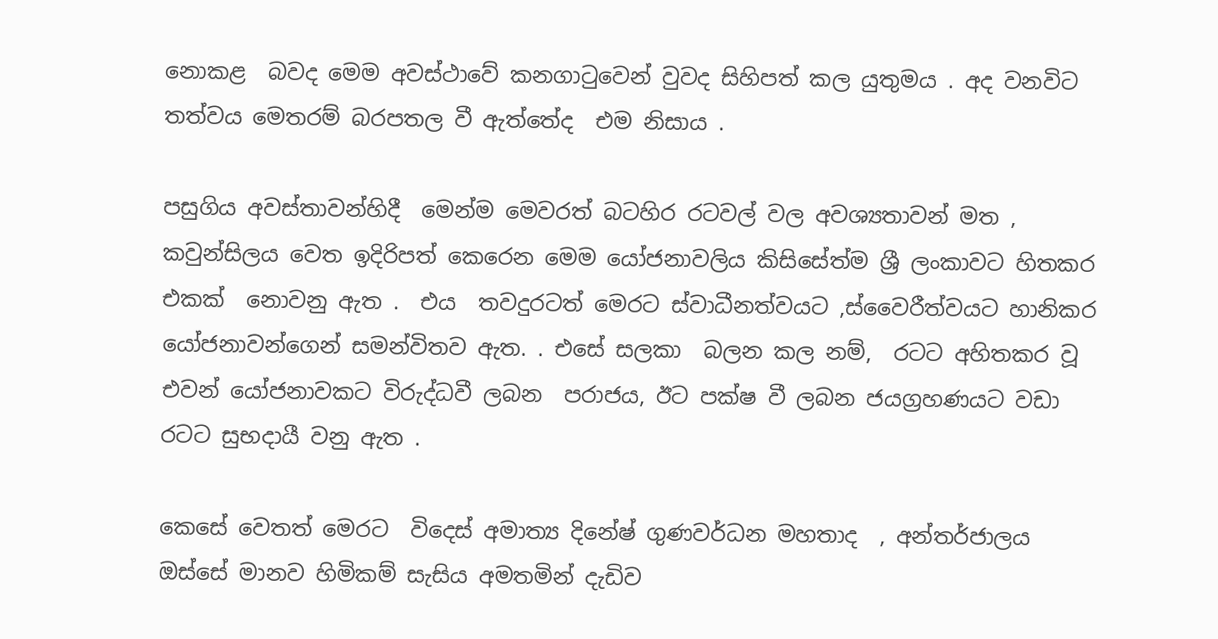නොකළ  බවද මෙම අවස්ථාවේ කනගාටුවෙන් වුවද සිහිපත් කල යුතුමය . අද වනවිට තත්වය මෙතරම් බරපතල වී ඇත්තේද  එම නිසාය .

පසුගිය අවස්තාවන්හිදී  මෙන්ම මෙවරත් බටහිර රටවල් වල අවශ්‍යතාවන් මත , කවුන්සිලය වෙත ඉදිරිපත් කෙරෙන මෙම යෝජනාවලිය කිසිසේත්ම ශ්‍රී ලංකාවට හිතකර එකක්  නොවනු ඇත .  එය  තවදුරටත් මෙරට ස්වාධීනත්වයට ,ස්වෛරීත්වයට හානිකර යෝජනාවන්ගෙන් සමන්විතව ඇත. . එසේ සලකා  බලන කල නම්,  රටට අහිතකර වූ එවන් යෝජනාවකට විරුද්ධවී ලබන  පරාජය, ඊට පක්ෂ වී ලබන ජයග්‍රහණයට වඩා රටට සුභදායී වනු ඇත .

කෙසේ වෙතත් මෙරට  විදෙස් අමාත්‍ය දිනේෂ් ගුණවර්ධන මහතාද  , අන්තර්ජාලය ඔස්සේ මානව හිමිකම් සැසිය අමතමින් දැඩිව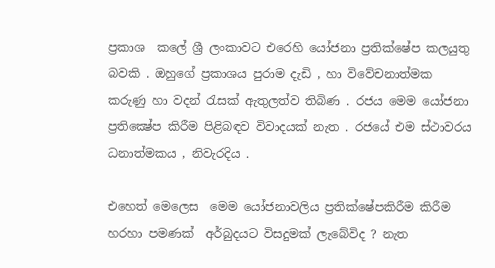ප්‍රකාශ  කලේ ශ්‍රී ලංකාවට එරෙහි යෝජනා ප්‍රතික්ෂේප කලයුතු බවකි . ඔහුගේ ප්‍රකාශය පුරාම දැඩි , හා විවේචනාත්මක කරුණු හා වදන් රැසක් ඇතුලත්ව තිබිණ . රජය මෙම යෝජනා ප්‍රතික්‍ෂේප කිරීම පිළිබඳව විවාදයක් නැත . රජයේ එම ස්ථාවරය ධනාත්මකය , නිවැරදිය .

එහෙත් මෙලෙස  මෙම යෝජනාවලිය ප්‍රතික්ෂේපකිරීම කිරීම හරහා පමණක්  අර්බුදයට විසදුමක් ලැබේවිද ? නැත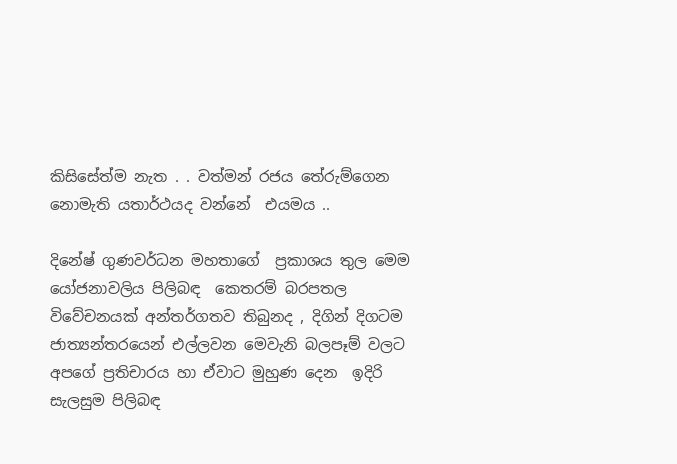කිසිසේත්ම නැත . . වත්මන් රජය තේරුම්ගෙන නොමැති යතාර්ථයද වන්නේ  එයමය ..

දිනේෂ් ගුණවර්ධන මහතාගේ  ප්‍රකාශය තුල මෙම යෝජනාවලිය පිලිබඳ  කෙතරම් බරපතල විවේචනයක් අන්තර්ගතව තිබුනද , දිගින් දිගටම ජාත්‍යන්තරයෙන් එල්ලවන මෙවැනි බලපෑම් වලට අපගේ ප්‍රතිචාරය හා ඒවාට මුහුණ දෙන  ඉදිරි සැලසුම පිලිබඳ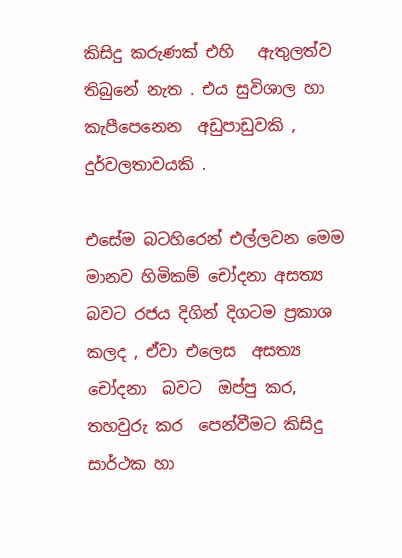කිසිදු කරුණක් එහි   ඇතුලත්ව තිබුනේ නැත . එය සුවිශාල හා කැපීපෙනෙන  අඩුපාඩුවකි , දුර්වලතාවයකි .

එසේම බටහිරෙන් එල්ලවන මෙම මානව හිමිකම් චෝදනා අසත්‍ය බවට රජය දිගින් දිගටම ප්‍රකාශ කලද , ඒවා එලෙස  අසත්‍ය චෝදනා  බවට  ඔප්පු කර, තහවුරු කර  පෙන්වීමට කිසිදු සාර්ථක හා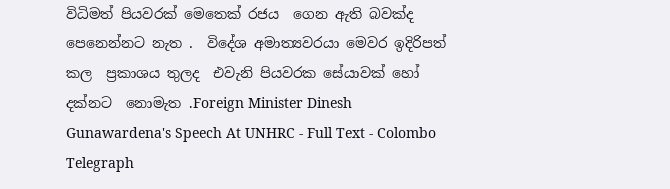විධිමත් පියවරක් මෙතෙක් රජය  ගෙන ඇති බවක්ද පෙනෙන්නට නැත .  විදේශ අමාත්‍යවරයා මෙවර ඉදිරිපත් කල  ප්‍රකාශය තුලද  එවැනි පියවරක සේයාවක් හෝ දක්නට  නොමැත .Foreign Minister Dinesh Gunawardena's Speech At UNHRC - Full Text - Colombo Telegraph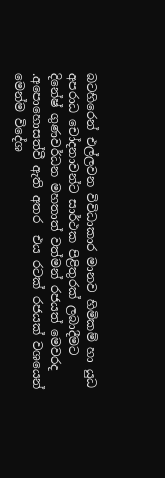බටහිරෙන් එල්ලවන විවිධාකාර මානව හිමිකම් හා යුධ අපරාධ චෝදනාවන්ට සාර්ථක පිළිතුරක් ලබාදීමට දිනේෂ් ගුණවර්ධන මහතාත් වත්මන් රජයත් මෙවරද .අපොහොසත්වී ඇති අතර  එය රටක් රජයක් වශයෙන් මෙන්ම විදේශ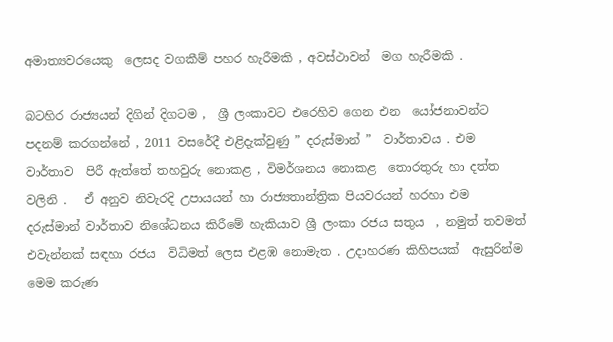අමාත්‍යවරයෙකු  ලෙසද වගකීම් පහර හැරීමකි , අවස්ථාවන්  මග හැරීමකි .

බටහිර රාජ්‍යයන් දිගින් දිගටම ,  ශ්‍රී ලංකාවට එරෙහිව ගෙන එන  යෝජනාවන්ට පදනම් කරගන්නේ , 2011 වසරේදී එළිදැක්වුණු ” දරුස්මාන් ”  වාර්තාවය . එම වාර්තාව  පිරී ඇත්තේ තහවුරු නොකළ , විමර්ශනය නොකළ  තොරතුරු හා දත්ත වලිනි .   ඒ අනුව නිවැරදි උපායයන් හා රාජ්‍යතාන්ත්‍රික පියවරයන් හරහා එම දරුස්මාන් වාර්තාව නිශේධනය කිරීමේ හැකියාව ශ්‍රී ලංකා රජය සතුය  , නමුත් තවමත් එවැන්නක් සඳහා රජය  විධිමත් ලෙස එළඹ නොමැත . උදාහරණ කිහිපයක්  ඇසුරින්ම මෙම කරුණ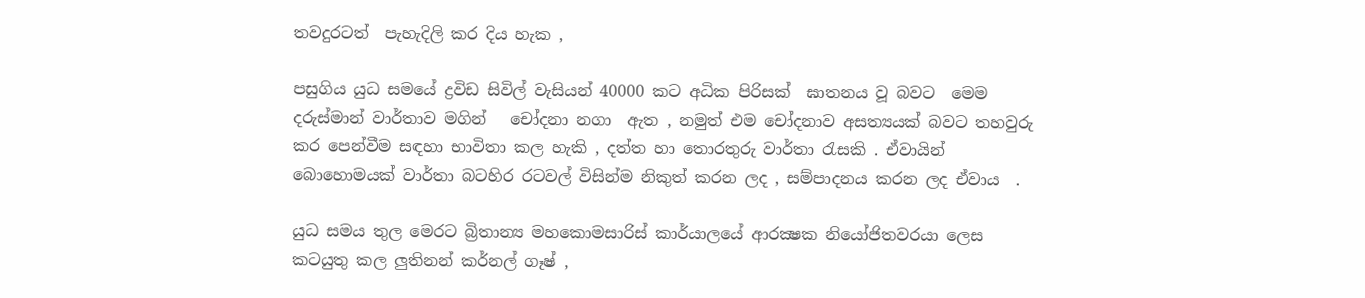තවදුරටත්  පැහැදිලි කර දිය හැක ,

පසුගිය යුධ සමයේ ද්‍රවිඩ සිවිල් වැසියන් 40000 කට අධික පිරිසක්  ඝාතනය වූ බවට  මෙම දරුස්මාන් වාර්තාව මගින්   චෝදනා නගා  ඇත , නමුත් එම චෝදනාව අසත්‍යයක් බවට තහවුරු කර පෙන්වීම සඳහා භාවිතා කල හැකි , දත්ත හා තොරතුරු වාර්තා රැසකි . ඒවායින් බොහොමයක් වාර්තා බටහිර රටවල් විසින්ම නිකුත් කරන ලද , සම්පාදනය කරන ලද ඒවාය  .

යුධ සමය තුල මෙරට බ්‍රිතාන්‍ය මහකොමසාරිස් කාර්යාලයේ ආරක්‍ෂක නියෝජිතවරයා ලෙස කටයුතු කල ලුතිනන් කර්නල් ගෑෂ් ,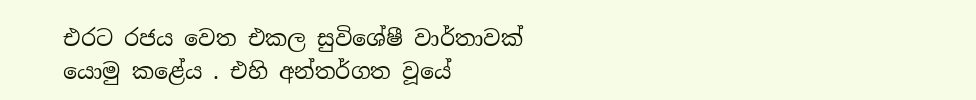එරට රජය වෙත එකල සුවිශේෂී වාර්තාවක් යොමු කළේය . එහි අන්තර්ගත වූයේ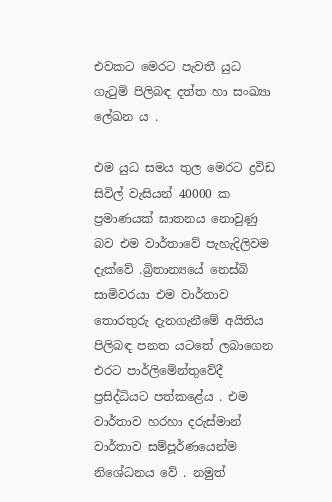එවකට මෙරට පැවතී යුධ ගැටුම් පිලිබඳ දත්ත හා සංඛ්‍යා ලේඛන ය .

එම යුධ සමය තුල මෙරට ද්‍රවිඩ සිවිල් වැසියන් 40000 ක ප්‍රමාණයක් ඝාතනය නොවුණු බව එම වාර්තාවේ පැහැදිලිවම දැක්වේ .බ්‍රිතාන්‍යයේ නෙස්බි සාමිවරයා එම වාර්තාව තොරතුරු දැනගැනීමේ අයිතිය පිලිබඳ පනත යටතේ ලබාගෙන එරට පාර්ලිමේන්තුවේදී ප්‍රසිද්ධියට පත්කළේය . එම වාර්තාව හරහා දරුස්මාන් වාර්තාව සම්පූර්ණයෙන්ම නිශේධනය වේ . නමුත්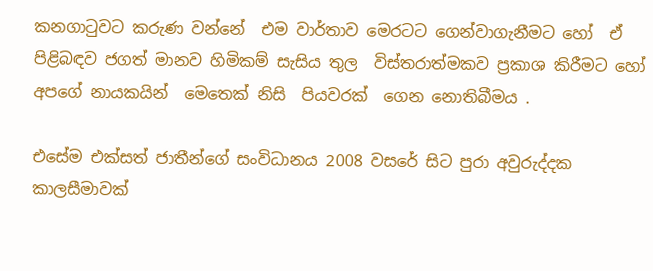කනගාටුවට කරුණ වන්නේ  එම වාර්තාව මෙරටට ගෙන්වාගැනීමට හෝ  ඒ පිළිබඳව ජගත් මානව හිමිකම් සැසිය තුල  විස්තරාත්මකව ප්‍රකාශ කිරීමට හෝ අපගේ නායකයින්  මෙතෙක් නිසි  පියවරක්  ගෙන නොතිබීමය .

එසේම එක්සත් ජාතීන්ගේ සංවිධානය 2008 වසරේ සිට පුරා අවුරුද්දක කාලසීමාවක්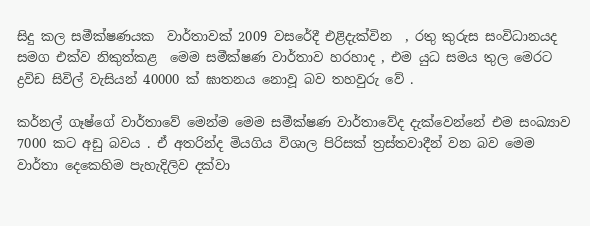සිදු කල සමීක්ෂණයක  වාර්තාවක් 2009 වසරේදී එළිදැක්වින  , රතු කුරුස සංවිධානයද සමග එක්ව නිකුත්කළ  මෙම සමීක්ෂණ වාර්තාව හරහාද , එම යුධ සමය තුල මෙරට ද්‍රවිඩ සිවිල් වැසියන් 40000 ක් ඝාතනය නොවූ බව තහවුරු වේ .

කර්නල් ගෑෂ්ගේ වාර්තාවේ මෙන්ම මෙම සමීක්ෂණ වාර්තාවේද දැක්වෙන්නේ එම සංඛ්‍යාව 7000 කට අඩු බවය . ඒ අතරින්ද මියගිය විශාල පිරිසක් ත්‍රස්තවාදීන් වන බව මෙම වාර්තා දෙකෙහිම පැහැදිලිව දක්වා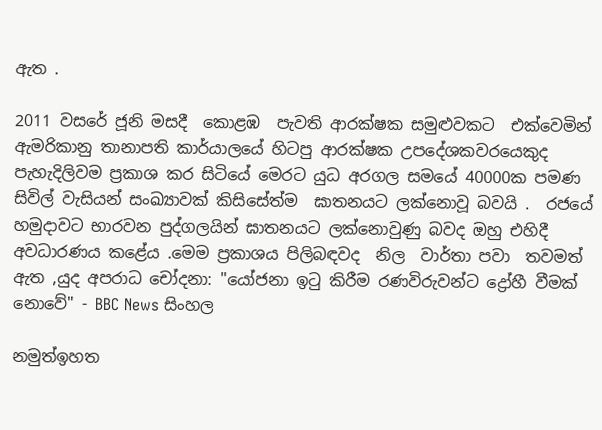ඇත .

2011 වසරේ ජූනි මසදී  කොළඹ  පැවති ආරක්ෂක සමුළුවකට  එක්වෙමින් ඇමරිකානු තානාපති කාර්යාලයේ හිටපු ආරක්ෂක උපදේශකවරයෙකුද පැහැදිලිවම ප්‍රකාශ කර සිටියේ මෙරට යුධ අරගල සමයේ 40000ක පමණ  සිවිල් වැසියන් සංඛ්‍යාවක් කිසිසේත්ම  ඝාතනයට ලක්නොවූ බවයි .  රජයේ හමුදාවට භාරවන පුද්ගලයින් ඝාතනයට ලක්නොවුණු බවද ඔහු එහිදී අවධාරණය කළේය .මෙම ප්‍රකාශය පිලිබඳවද  නිල  වාර්තා පවා  තවමත් ඇත ,යුද අපරාධ චෝදනා: "යෝජනා ඉටු කිරීම රණවිරුවන්ට ද්‍රෝහී වීමක් නොවේ" - BBC News සිංහල

නමුත්ඉහත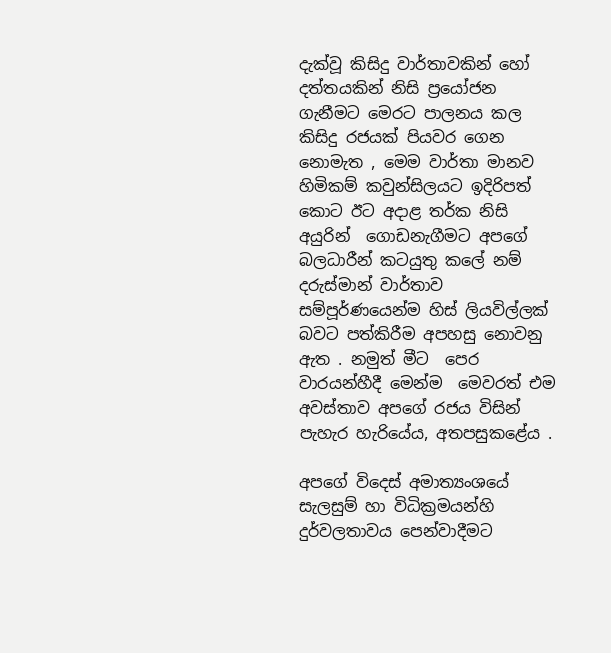දැක්වූ කිසිදු වාර්තාවකින් හෝ දත්තයකින් නිසි ප්‍රයෝජන ගැනීමට මෙරට පාලනය කල කිසිදු රජයක් පියවර ගෙන නොමැත , මෙම වාර්තා මානව හිමිකම් කවුන්සිලයට ඉදිරිපත් කොට ඊට අදාළ තර්ක නිසි අයුරින්  ගොඩනැගීමට අපගේ බලධාරීන් කටයුතු කලේ නම් දරුස්මාන් වාර්තාව සම්පූර්ණයෙන්ම හිස් ලියවිල්ලක් බවට පත්කිරීම අපහසු නොවනු ඇත . නමුත් මීට  පෙර  වාරයන්හීදී මෙන්ම  මෙවරත් එම අවස්තාව අපගේ රජය විසින් පැහැර හැරියේය, අතපසුකළේය .

අපගේ විදෙස් අමාත්‍යංශයේ සැලසුම් හා විධික්‍රමයන්හි දුර්වලතාවය පෙන්වාදීමට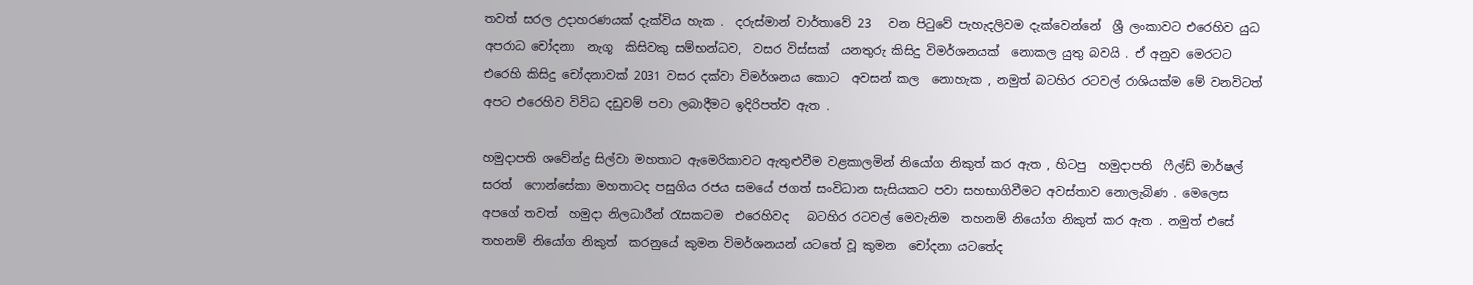තවත් සරල උදාහරණයක් දැක්විය හැක .  දරුස්මාන් වාර්තාවේ 23   වන පිටුවේ පැහැදලිවම දැක්වෙන්නේ  ශ්‍රී ලංකාවට එරෙහිව යුධ අපරාධ චෝදනා  නැගූ  කිසිවකු සම්භන්ධව,  වසර විස්සක්  යනතුරු කිසිදු විමර්ශනයක්  නොකල යුතු බවයි . ඒ අනුව මෙරටට එරෙහි කිසිදු චෝදනාවක් 2031 වසර දක්වා විමර්ශනය කොට  අවසන් කල  නොහැක , නමුත් බටහිර රටවල් රාශියක්ම මේ වනවිටත් අපට එරෙහිව විවිධ දඩුවම් පවා ලබාදීමට ඉදිරිපත්ව ඇත .

හමුදාපති ශවේන්ද්‍ර සිල්වා මහතාට ඇමෙරිකාවට ඇතුළුවීම වළකාලමින් නියෝග නිකුත් කර ඇත , හිටපු  හමුදාපති  ෆීල්ඩ් මාර්ෂල් සරත්  ෆොන්සේකා මහතාටද පසුගිය රජය සමයේ ජගත් සංවිධාන සැසියකට පවා සහභාගිවීමට අවස්තාව නොලැබිණ . මෙලෙස  අපගේ තවත්  හමුදා නිලධාරීන් රැසකටම  එරෙහිවද   බටහිර රටවල් මෙවැනිම  තහනම් නියෝග නිකුත් කර ඇත . නමුත් එසේ තහනම් නියෝග නිකුත්  කරනුයේ කුමන විමර්ශනයන් යටතේ වූ කුමන  චෝදනා යටතේද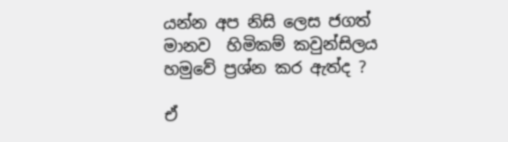යන්න අප නිසි ලෙස ජගත් මානව  හිමිකම් කවුන්සිලය හමුවේ ප්‍රශ්න කර ඇත්ද ?

ඒ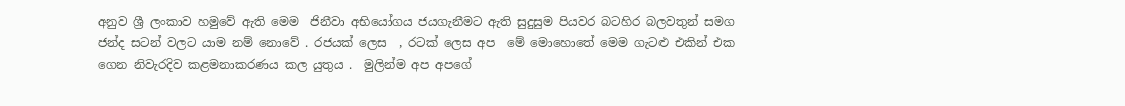අනුව ශ්‍රී ලංකාව හමුවේ ඇති මෙම  ජිනීවා අභියෝගය ජයගැනීමට ඇති සුදුසුම පියවර බටහිර බලවතුන් සමග ජන්ද සටන් වලට යාම නම් නොවේ . රජයක් ලෙස  , රටක් ලෙස අප  මේ මොහොතේ මෙම ගැටළු එකින් එක ගෙන නිවැරදිව කළමනාකරණය කල යුතුය .  මුලින්ම අප අපගේ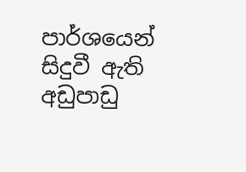පාර්ශයෙන් සිදුවී ඇති අඩුපාඩු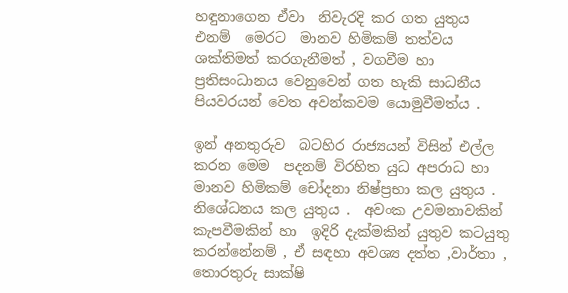හඳුනාගෙන ඒවා  නිවැරදි කර ගත යුතුය  එනම්  මෙරට  මානව හිමිකම් තත්වය ශක්තිමත් කරගැනීමත් , වගවීම හා ප්‍රතිසංධානය වෙනුවෙන් ගත හැකි සාධනීය පියවරයන් වෙත අවන්කවම යොමුවීමත්ය .

ඉන් අනතුරුව  බටහිර රාජ්‍යයන් විසින් එල්ල කරන මෙම  පදනම් විරහිත යුධ අපරාධ හා මානව හිමිකම් චෝදනා නිෂ්ප්‍රභා කල යුතුය . නිශේධනය කල යුතුය .  අවංක උවමනාවකින් කැපවීමකින් හා  ඉදිරි දැක්මකින් යුතුව කටයුතු කරන්නේනම් , ඒ සඳහා අවශ්‍ය දත්ත ,වාර්තා , තොරතුරු සාක්ෂි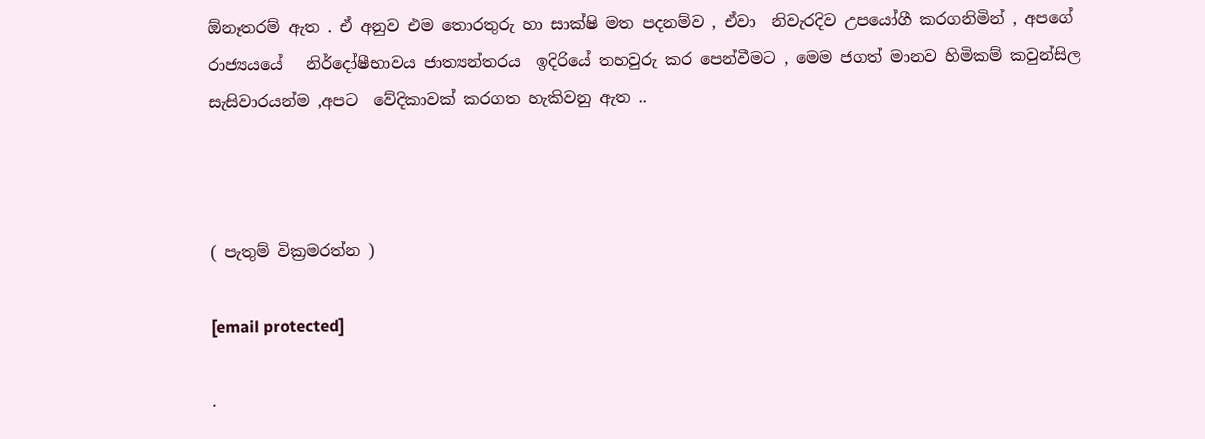ඕනෑතරම් ඇත . ඒ අනුව එම තොරතුරු හා සාක්ෂි මත පදනම්ව , ඒවා  නිවැරදිව උපයෝගී කරගනිමින් , අපගේ රාජ්‍යයයේ   නිර්දෝෂීභාවය ජාත්‍යන්තරය  ඉදිරියේ තහවුරු කර පෙන්වීමට , මෙම ජගත් මානව හිමිකම් කවුන්සිල  සැසිවාරයන්ම ,අපට  වේදිකාවක් කරගත හැකිවනු ඇත ..



( පැතුම් වික්‍රමරත්න )

[email protected]

.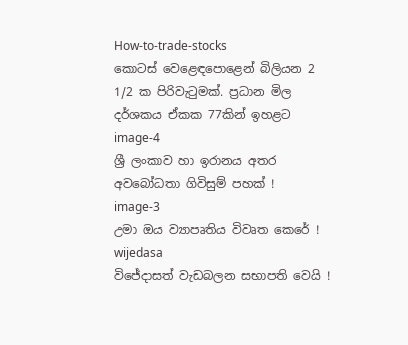How-to-trade-stocks
කොටස් වෙළෙඳපොළෙන් බිලියන 2 1/2 ක පිරිවැටුමක්. ප්‍රධාන මිල දර්ශකය ඒකක 77කින් ඉහළට
image-4
ශ්‍රී ලංකාව හා ඉරානය අතර අවබෝධතා ගිවිසුම් පහක් !
image-3
උමා ඔය ව්‍යාපෘතිය විවෘත කෙරේ !
wijedasa
විජේදාසත් වැඩබලන සභාපති වෙයි !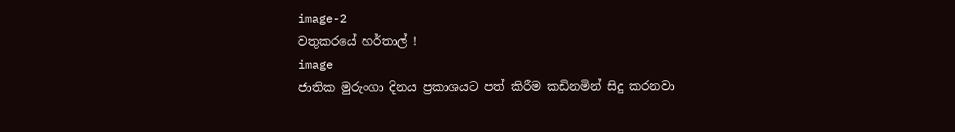image-2
වතුකරයේ හර්තාල් !
image
ජාතික මුරුංගා දිනය ප්‍රකාශයට පත් කිරීම කඩිනමින් සිදු කරනවා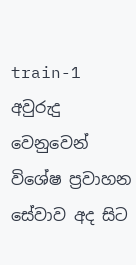train-1
අවුරුදු වෙනුවෙන් විශේෂ ප්‍රවාහන සේවාව අද සිට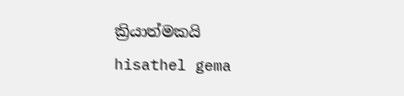ක්‍රියාත්මකයි
hisathel gema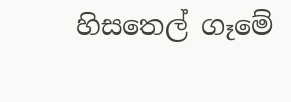හිසතෙල් ගෑමේ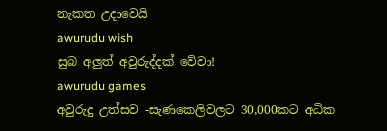නැකත උදාවෙයි
awurudu wish
සුබ අලුත් අවුරුද්දක් වේවා!
awurudu games
අවුරුදු උත්සව -සැණකෙලිවලට 30,000කට අධික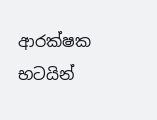ආරක්ෂක භටයින්